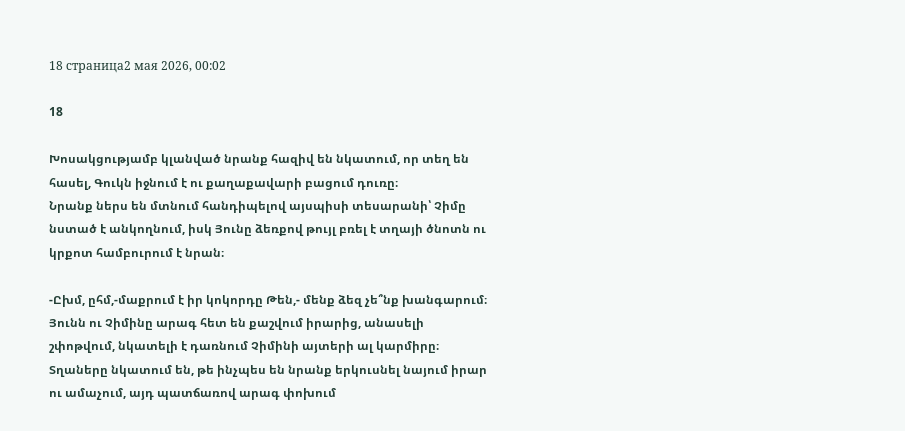18 страница2 мая 2026, 00:02

18

Խոսակցությամբ կլանված նրանք հազիվ են նկատում, որ տեղ են հասել, Գուկն իջնում է ու քաղաքավարի բացում դուռը։
Նրանք ներս են մտնում հանդիպելով այսպիսի տեսարանի՝ Չիմը նստած է անկողնում, իսկ Յունը ձեռքով թույլ բռել է տղայի ծնոտն ու կրքոտ համբուրում է նրան։

-Ըխմ, ըհմ,-մաքրում է իր կոկորդը Թեն,- մենք ձեզ չե՞նք խանգարում։
Յունն ու Չիմինը արագ հետ են քաշվում իրարից, անասելի շփոթվում, նկատելի է դառնում Չիմինի այտերի ալ կարմիրը։ Տղաները նկատում են, թե ինչպես են նրանք երկուսնել նայում իրար ու ամաչում, այդ պատճառով արագ փոխում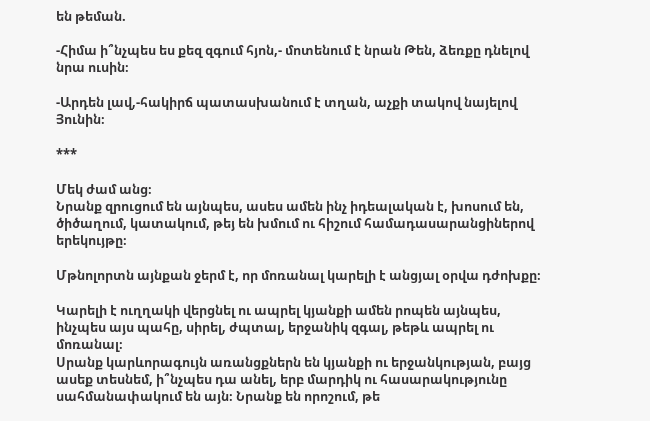են թեման.

-Հիմա ի՞նչպես ես քեզ զգում հյոն,- մոտենում է նրան Թեն, ձեռքը դնելով նրա ուսին։

-Արդեն լավ,-հակիրճ պատասխանում է տղան, աչքի տակով նայելով Յունին։

***

Մեկ ժամ անց։
Նրանք զրուցում են այնպես, ասես ամեն ինչ իդեալական է, խոսում են, ծիծաղում, կատակում, թեյ են խմում ու հիշում համադասարանցիներով երեկույթը։

Մթնոլորտն այնքան ջերմ է, որ մոռանալ կարելի է անցյալ օրվա դժոխքը։

Կարելի է ուղղակի վերցնել ու ապրել կյանքի ամեն րոպեն այնպես, ինչպես այս պահը, սիրել, ժպտալ, երջանիկ զգալ, թեթև ապրել ու մոռանալ։
Սրանք կարևորագույն առանցքներն են կյանքի ու երջանկության, բայց ասեք տեսնեմ, ի՞նչպես դա անել, երբ մարդիկ ու հասարակությունը սահմանափակում են այն։ Նրանք են որոշում, թե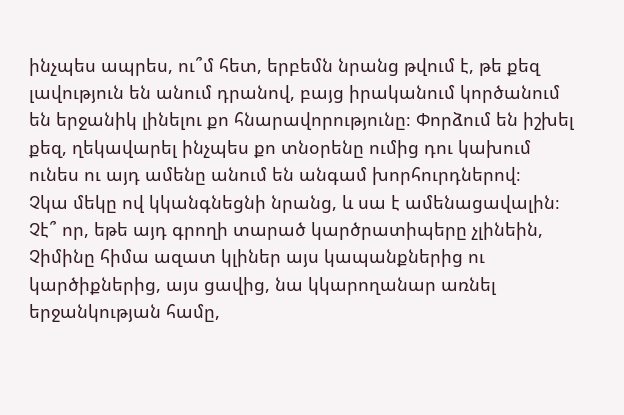ինչպես ապրես, ու՞մ հետ, երբեմն նրանց թվում է, թե քեզ լավություն են անում դրանով, բայց իրականում կործանում են երջանիկ լինելու քո հնարավորությունը։ Փորձում են իշխել քեզ, ղեկավարել ինչպես քո տնօրենը ումից դու կախում ունես ու այդ ամենը անում են անգամ խորհուրդներով։
Չկա մեկը ով կկանգնեցնի նրանց, և սա է ամենացավալին։
Չէ՞ որ, եթե այդ գրողի տարած կարծրատիպերը չլինեին, Չիմինը հիմա ազատ կլիներ այս կապանքներից ու կարծիքներից, այս ցավից, նա կկարողանար առնել երջանկության համը,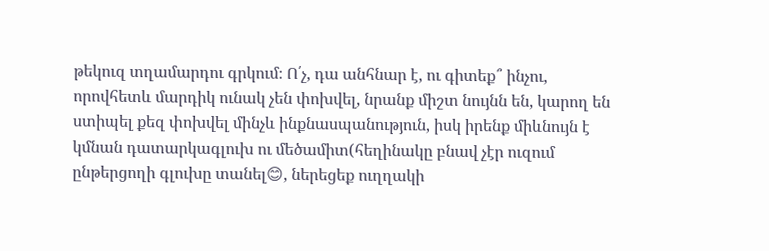թեկուզ տղամարդու գրկում։ Ո՛չ, դա անհնար է, ու գիտեք՞ ինչու, որովհետև մարդիկ ունակ չեն փոխվել, նրանք միշտ նույնն են, կարող են ստիպել քեզ փոխվել մինչև ինքնասպանություն, իսկ իրենք միևնույն է կմնան դատարկագլուխ ու մեծամիտ(հեղինակը բնավ չէր ուզում ընթերցողի գլուխը տանել😊, ներեցեք ուղղակի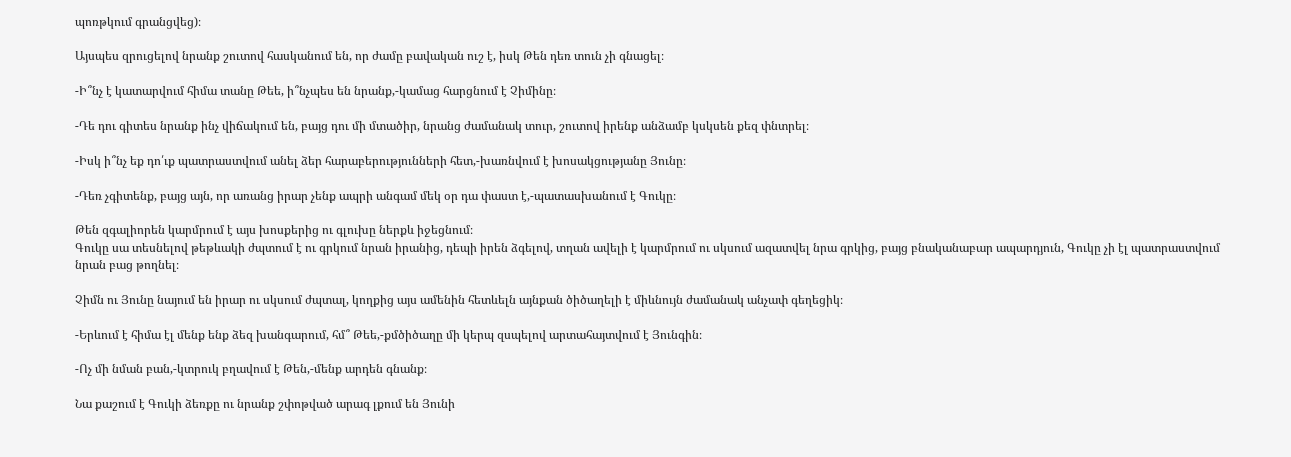պոռթկում գրանցվեց)։

Այսպես զրուցելով նրանք շուտով հասկանում են, որ ժամը բավական ուշ է, իսկ Թեն դեռ տուն չի գնացել։

-Ի՞նչ է կատարվում հիմա տանը Թեե, ի՞նչպես են նրանք,-կամաց հարցնում է Չիմինը։

-Դե դու գիտես նրանք ինչ վիճակում են, բայց դու մի մտածիր, նրանց ժամանակ տուր, շուտով իրենք անձամբ կսկսեն քեզ փնտրել։

-Իսկ ի՞նչ եք դո՛ւք պատրաստվում անել ձեր հարաբերությունների հետ,-խառնվում է խոսակցությանը Յունը։

-Դեռ չգիտենք, բայց այն, որ առանց իրար չենք ապրի անգամ մեկ օր դա փաստ է,-պատասխանում է Գուկը։

Թեն զգալիորեն կարմրում է այս խոսքերից ու գլուխը ներքև իջեցնում։
Գուկը սա տեսնելով թեթևակի ժպտում է ու գրկում նրան իրանից, դեպի իրեն ձգելով, տղան ավելի է կարմրում ու սկսում ազատվել նրա գրկից, բայց բնականաբար ապարդյուն, Գուկը չի էլ պատրաստվում նրան բաց թողնել։

Չիմն ու Յունը նայում են իրար ու սկսում ժպտալ, կողքից այս ամենին հետևելն այնքան ծիծաղելի է միևնույն ժամանակ անչափ գեղեցիկ։

-Երևում է հիմա էլ մենք ենք ձեզ խանգարում, հմ՞ Թեե,-քմծիծաղը մի կերպ զսպելով արտահայտվում է Յունգին։

-Ոչ մի նման բան,-կտրուկ բղավում է Թեն,-մենք արդեն գնանք։

Նա քաշում է Գուկի ձեռքը ու նրանք շփոթված արագ լքում են Յունի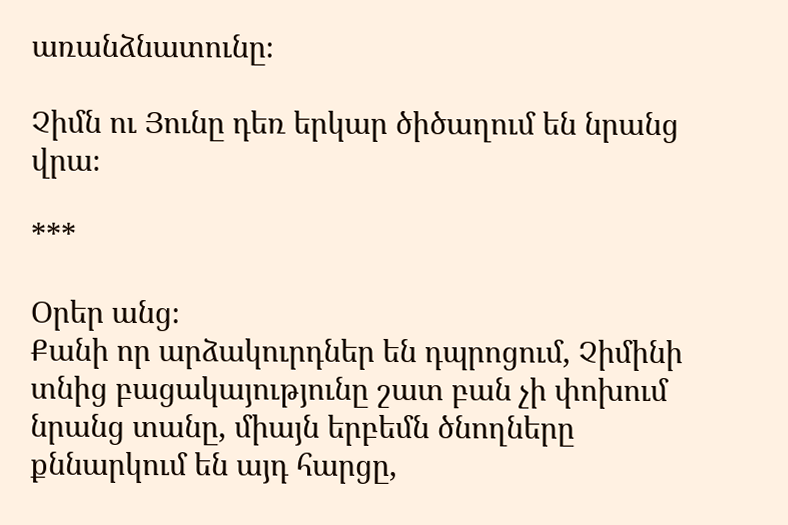առանձնատունը։

Չիմն ու Յունը դեռ երկար ծիծաղում են նրանց վրա։

***

Օրեր անց։
Քանի որ արձակուրդներ են դպրոցում, Չիմինի տնից բացակայությունը շատ բան չի փոխում նրանց տանը, միայն երբեմն ծնողները քննարկում են այդ հարցը,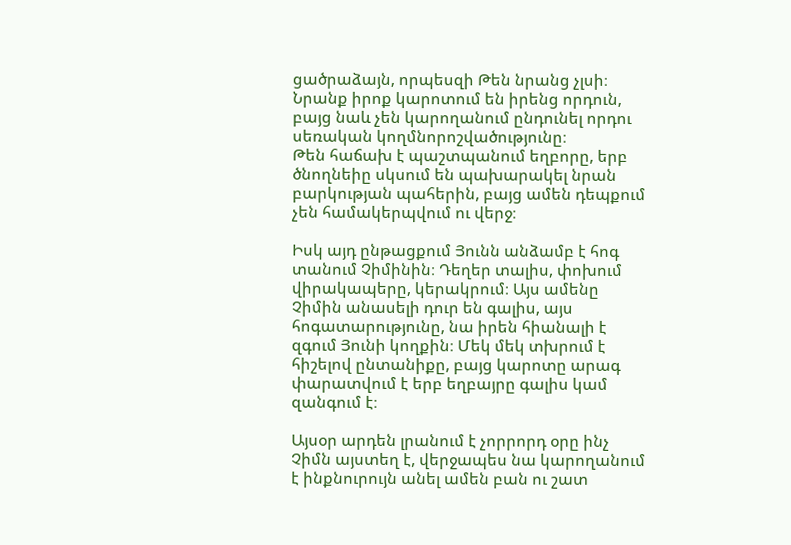ցածրաձայն, որպեսզի Թեն նրանց չլսի։ Նրանք իրոք կարոտում են իրենց որդուն, բայց նաև չեն կարողանում ընդունել որդու սեռական կողմնորոշվածությունը։
Թեն հաճախ է պաշտպանում եղբորը, երբ ծնողնեիը սկսում են պախարակել նրան բարկության պահերին, բայց ամեն դեպքում չեն համակերպվում ու վերջ։

Իսկ այդ ընթացքում Յունն անձամբ է հոգ տանում Չիմինին։ Դեղեր տալիս, փոխում վիրակապերը, կերակրում։ Այս ամենը Չիմին անասելի դուր են գալիս, այս հոգատարությունը, նա իրեն հիանալի է զգում Յունի կողքին։ Մեկ մեկ տխրում է հիշելով ընտանիքը, բայց կարոտը արագ փարատվում է երբ եղբայրը գալիս կամ զանգում է։

Այսօր արդեն լրանում է չորրորդ օրը ինչ Չիմն այստեղ է, վերջապես նա կարողանում է ինքնուրույն անել ամեն բան ու շատ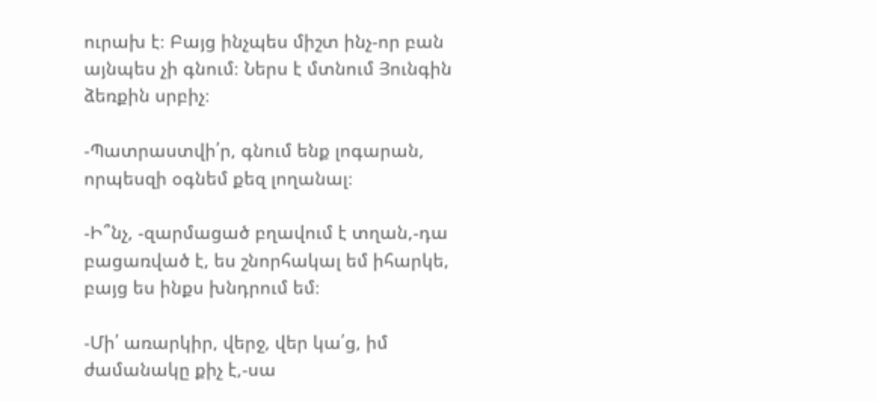ուրախ է։ Բայց ինչպես միշտ ինչ-որ բան այնպես չի գնում։ Ներս է մտնում Յունգին ձեռքին սրբիչ։

-Պատրաստվի՛ր, գնում ենք լոգարան, որպեսզի օգնեմ քեզ լողանալ։

-Ի՞նչ, -զարմացած բղավում է տղան,-դա բացառված է, ես շնորհակալ եմ իհարկե, բայց ես ինքս խնդրում եմ։

-Մի՛ առարկիր, վերջ, վեր կա՛ց, իմ ժամանակը քիչ է,-սա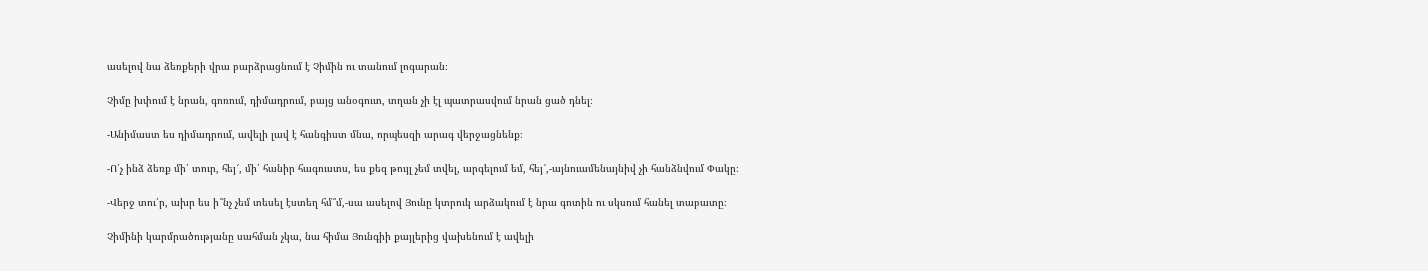ասելով նա ձեռքերի վրա բարձրացնում է Չիմին ու տանում լոգարան։

Չիմը խփում է նրան, գոռում, դիմադրում, բայց անօգուտ, տղան չի էլ պատրասվում նրան ցած դնել։

-Անիմաստ ես դիմադրում, ավելի լավ է հանգիստ մնա, որպեսզի արագ վերջացնենք։

-Ո՛չ ինձ ձեռք մի՛ տուր, հեյ՜, մի՛ հանիր հագուստս, ես քեզ թույլ չեմ տվել, արգելում եմ, հեյ՜,-այնուամենայնիվ չի հանձնվում Փակը։

-Վերջ տու՛ր, ախր ես ի՞նչ չեմ տեսել էստեղ հմ՞մ,-սա ասելով Յունը կտրուկ արձակում է նրա գոտին ու սկսում հանել տաբատը։

Չիմինի կարմրածությանը սահման չկա, նա հիմա Յունգիի քայլերից վախենում է ավելի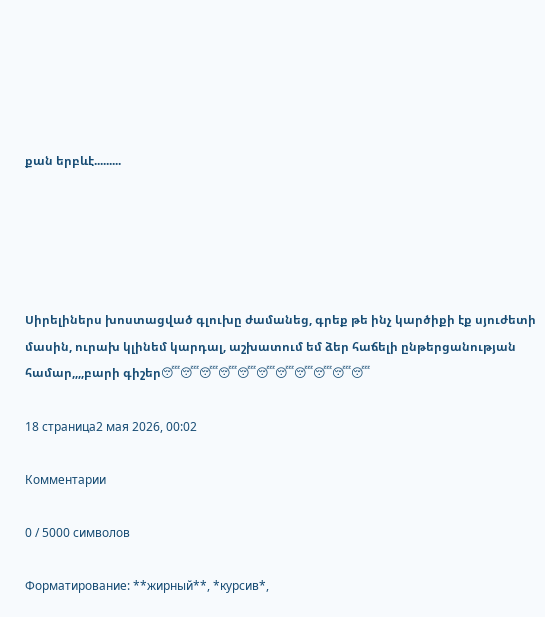քան երբևէ.........





Սիրելիներս խոստացված գլուխը ժամանեց, գրեք թե ինչ կարծիքի էք սյուժետի մասին, ուրախ կլինեմ կարդալ, աշխատում եմ ձեր հաճելի ընթերցանության համար,,,,բարի գիշեր😴😴😴😴😴😴😴😴😴😴😴

18 страница2 мая 2026, 00:02

Комментарии

0 / 5000 символов

Форматирование: **жирный**, *курсив*,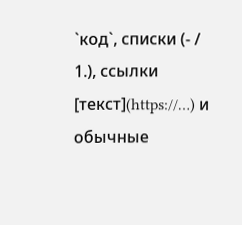`код`, списки (- / 1.), ссылки [текст](https://…) и обычные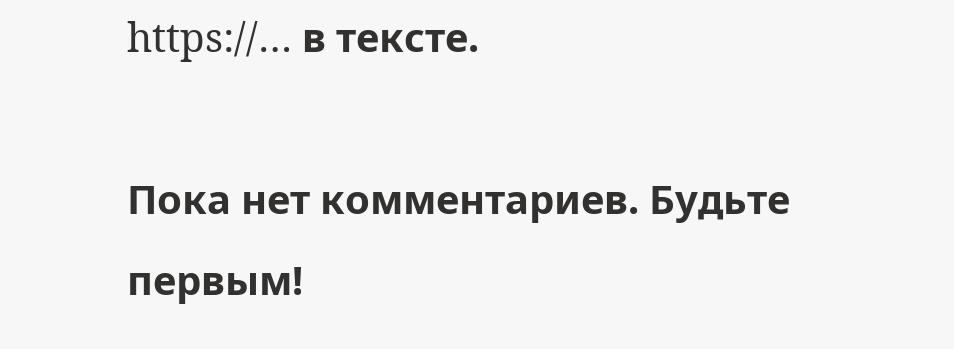https://… в тексте.

Пока нет комментариев. Будьте первым!